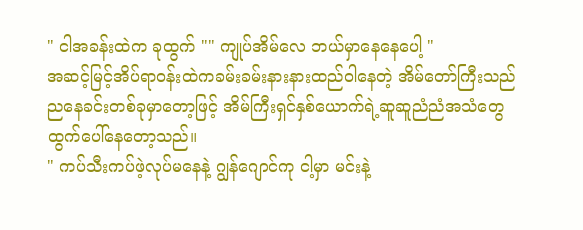" ငါအခန်းထဲက ခုထွက် "" ကျုပ်အိမ်လေ ဘယ်မှာနေနေပေါ့ "
အဆင့်မြင့်အိပ်ရာ၀န်းထဲကခမ်းခမ်းနားနားထည်ဝါနေတဲ့ အိမ်တော်ကြီးသည် ညနေခင်းတစ်ခုမှာတော့ဖြင့် အိမ်ကြီးရှင်နှစ်ယောက်ရဲ့ဆူဆူညံညံအသံတွေ ထွက်ပေါ်နေတော့သည်။
" ကပ်သီးကပ်ဖဲ့လုပ်မနေနဲ့ ဂျွန်ဂျောင်ကု ငါ့မှာ မင်းနဲ့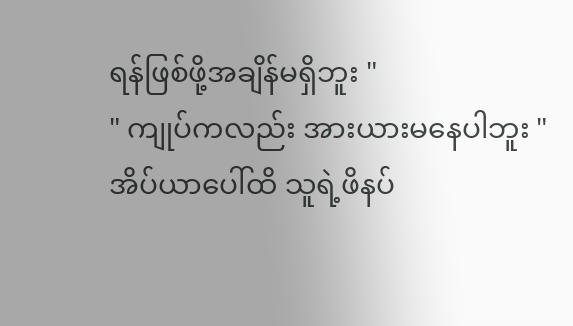ရန်ဖြစ်ဖို့အချိန်မရှိဘူး "
" ကျုပ်ကလည်း အားယားမနေပါဘူး "
အိပ်ယာပေါ်ထိ သူရဲ့ဖိနပ်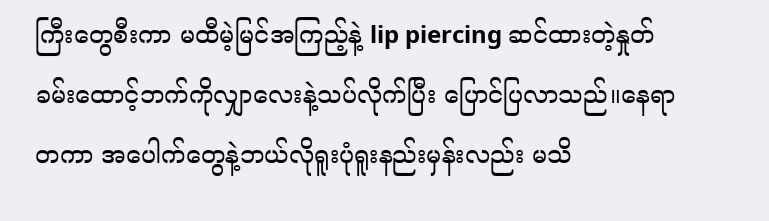ကြီးတွေစီးကာ မထီမဲ့မြင်အကြည့်နဲ့ lip piercing ဆင်ထားတဲ့နှုတ်ခမ်းထောင့်ဘက်ကိုလျှာလေးနဲ့သပ်လိုက်ပြီး ပြောင်ပြလာသည်။နေရာတကာ အပေါက်တွေနဲ့ဘယ်လိုရူးပုံရူးနည်းမှန်းလည်း မသိ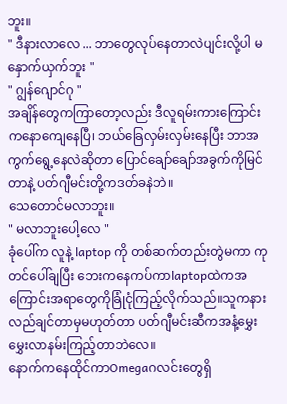ဘူး။
" ဒီနားလာလေ ... ဘာတွေလုပ်နေတာလဲပျင်းလို့ပါ မနှောက်ယှက်ဘူး "
" ဂျွန်ဂျောင်ဂု "
အချိန်တွေကကြာတော့လည်း ဒီလူရမ်းကားကြောင်းကနောကျေနေပြီ၊ ဘယ်ခြေလှမ်းလှမ်းနေပြီး ဘာအကွက်ရွေ့နေလဲဆိုတာ ပြောင်ချော်ချော်အခွက်ကိုမြင်တာနဲ့ ပတ်ဂျီမင်းတို့ကဒတ်ခနဲဘဲ။
သေတောင်မလာဘူး။
" မလာဘူးပေါ့လေ "
ခုံပေါ်က လူနဲ့ laptop ကို တစ်ဆက်တည်းတွဲမကာ ကုတင်ပေါ်ချပြီး ဘေးကနေကပ်ကာlaptopထဲကအကြောင်းအရာတွေကိုခြုံငုံကြည့်လိုက်သည်။သူကနားလည်ချင်တာမှမဟုတ်တာ ပတ်ဂျီမင်းဆီကအနံ့မွှေးမွှေးလာနမ်းကြည့်တာဘဲလေ။
နောက်ကနေထိုင်ကာOmegaဂလင်းတွေရှိ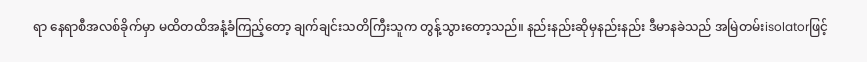ရာ နေရာစီအလစ်ခိုက်မှာ မထိတထိအနံ့ခံကြည့်တော့ ချက်ချင်းသတိကြီးသူက တွန့်သွားတော့သည်။ နည်းနည်းဆိုမှနည်းနည်း ဒီမာနခဲသည် အမြဲတမ်းisolatorဖြင့်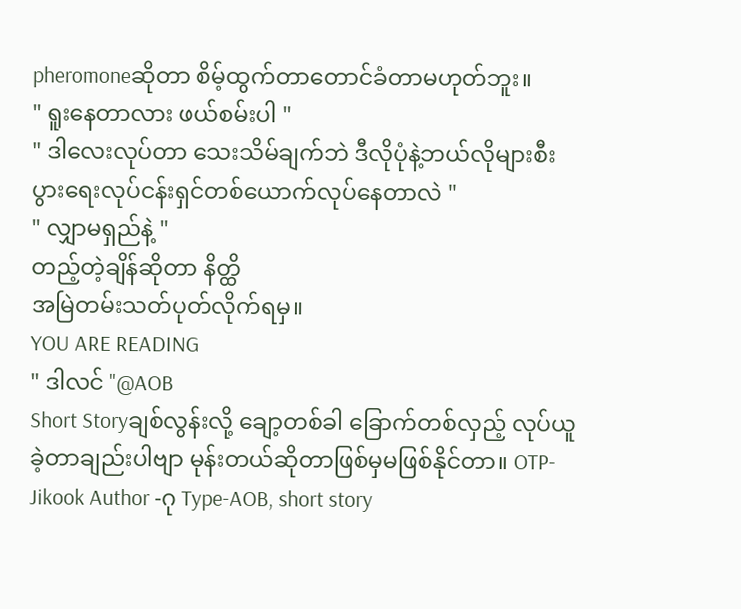pheromoneဆိုတာ စိမ့်ထွက်တာတောင်ခံတာမဟုတ်ဘူး။
" ရူးနေတာလား ဖယ်စမ်းပါ "
" ဒါလေးလုပ်တာ သေးသိမ်ချက်ဘဲ ဒီလိုပုံနဲ့ဘယ်လိုများစီးပွားရေးလုပ်ငန်းရှင်တစ်ယောက်လုပ်နေတာလဲ "
" လျှာမရှည်နဲ့ "
တည့်တဲ့ချိန်ဆိုတာ နိတ္ထိ
အမြဲတမ်းသတ်ပုတ်လိုက်ရမှ။
YOU ARE READING
" ဒါလင် "@AOB
Short Storyချစ်လွန်းလို့ ချော့တစ်ခါ ခြောက်တစ်လှည့် လုပ်ယူခဲ့တာချည်းပါဗျာ မုန်းတယ်ဆိုတာဖြစ်မှမဖြစ်နိုင်တာ။ OTP-Jikook Author -ဂု Type-AOB, short story